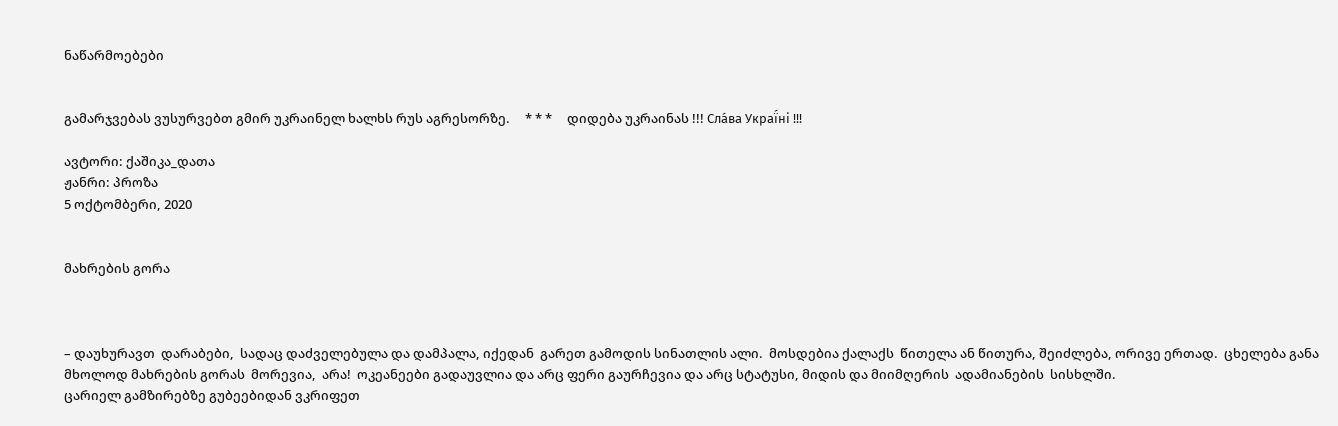ნაწარმოებები


გამარჯვებას ვუსურვებთ გმირ უკრაინელ ხალხს რუს აგრესორზე.     * * *     დიდება უკრაინას !!! Сла́ва Украї́ні !!!

ავტორი: ქაშიკა_დათა
ჟანრი: პროზა
5 ოქტომბერი, 2020


მახრების გორა



– დაუხურავთ  დარაბები,  სადაც დაძველებულა და დამპალა, იქედან  გარეთ გამოდის სინათლის ალი.  მოსდებია ქალაქს  წითელა ან წითურა, შეიძლება, ორივე ერთად.  ცხელება განა მხოლოდ მახრების გორას  მორევია,  არა!  ოკეანეები გადაუვლია და არც ფერი გაურჩევია და არც სტატუსი, მიდის და მიიმღერის  ადამიანების  სისხლში.
ცარიელ გამზირებზე გუბეებიდან ვკრიფეთ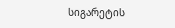სიგარეტის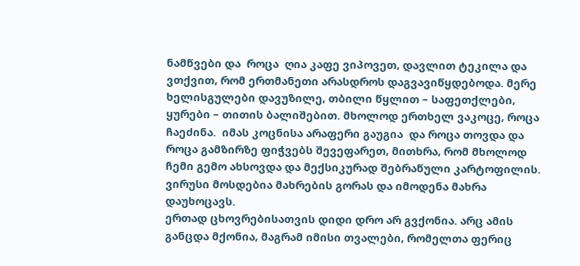ნამწვები და  როცა  ღია კაფე ვიპოვეთ, დავლით ტეკილა და ვთქვით, რომ ერთმანეთი არასდროს დაგვავიწყდებოდა. მერე ხელისგულები დავუზილე, თბილი წყლით – საფეთქლები,  ყურები – თითის ბალიშებით. მხოლოდ ერთხელ ვაკოცე, როცა ჩაეძინა.  იმას კოცნისა არაფერი გაუგია  და როცა თოვდა და როცა გამზირზე ფიჭვებს შევეფარეთ, მითხრა, რომ მხოლოდ ჩემი გემო ახსოვდა და მექსიკურად შებრაწული კარტოფილის. ვირუსი მოსდებია მახრების გორას და იმოდენა მახრა დაუხოცავს.
ერთად ცხოვრებისათვის დიდი დრო არ გვქონია. არც ამის განცდა მქონია, მაგრამ იმისი თვალები, რომელთა ფერიც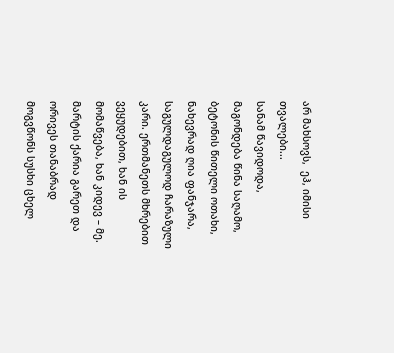არ მახსოვს,  ეჰ, იმისი თვალები...
სანამ წავიდოდა, მაგონდება წინა საღამო, ბეტონის წითელი ოთახი, ნახევრად ღია ფანჯარა, საგულდაგულოდ ჩარაზული კარი. ერთმანეთს მხრებით ვეყუდებით, ხან ის მომაწვება, ხან კიდევ – მე. მარტის ქარია გარეთ და ორივეს თანაბრად მოგვწონს სუსხი ცხელ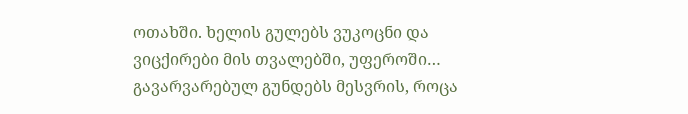ოთახში. ხელის გულებს ვუკოცნი და ვიცქირები მის თვალებში, უფეროში… გავარვარებულ გუნდებს მესვრის, როცა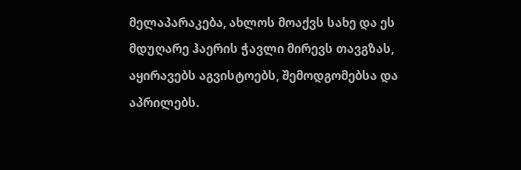მელაპარაკება, ახლოს მოაქვს სახე და ეს მდუღარე ჰაერის ჭავლი მირევს თავგზას, აყირავებს აგვისტოებს, შემოდგომებსა და აპრილებს.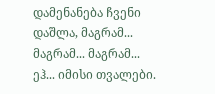დამენანება ჩვენი დაშლა, მაგრამ... მაგრამ... მაგრამ... ეჰ... იმისი თვალები.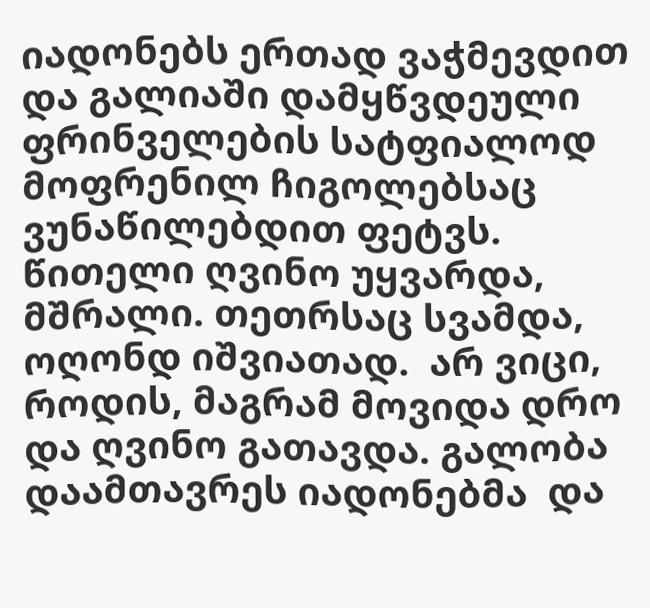იადონებს ერთად ვაჭმევდით და გალიაში დამყწვდეული ფრინველების სატფიალოდ მოფრენილ ჩიგოლებსაც ვუნაწილებდით ფეტვს.  წითელი ღვინო უყვარდა, მშრალი. თეთრსაც სვამდა, ოღონდ იშვიათად.  არ ვიცი, როდის, მაგრამ მოვიდა დრო და ღვინო გათავდა. გალობა დაამთავრეს იადონებმა  და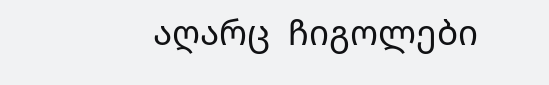აღარც  ჩიგოლები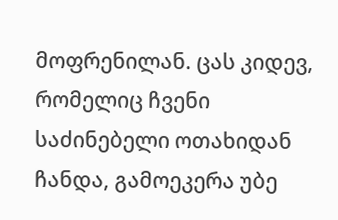მოფრენილან. ცას კიდევ, რომელიც ჩვენი საძინებელი ოთახიდან ჩანდა, გამოეკერა უბე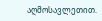აღმოსავლეთით.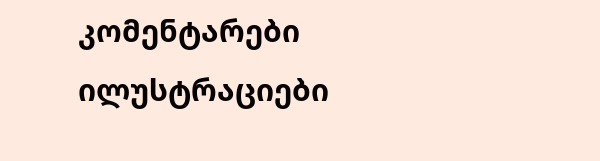კომენტარები ილუსტრაციები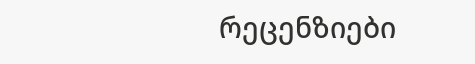რეცენზიები